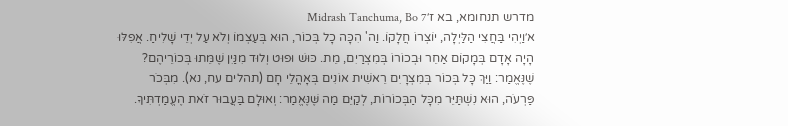מדרש תנחומא, בא ז׳Midrash Tanchuma, Bo 7
א׳וַיְהִי בַּחֲצִי הַלַּיְלָה, יוֹצְרוֹ חֲלָקוֹ. וַה' הִכָּה כָל בְּכוֹר, הוּא בְּעַצְמוֹ וְלֹא עַל יְדֵי שָׁלִיחַ. אֲפִלּוּ הָיָה אָדָם בְּמָקוֹם אַחֵר וּבְכוֹרוֹ בְּמִצְרַיִם, מֵת. כּוּשׁ וּפוּט וְלוּד מִנַּיִן שֶׁמֵּתוּ בְּכוֹרֵיהֶם? שֶׁנֶּאֱמַר: וַיַּךְ כָּל בְּכוֹר בְּמִצְרָיִם רֵאשִׁית אוֹנִים בְּאָהֳלֵי חָם (תהלים עח, נא). מִבְּכֹר פַּרְעֹה, הוּא נִשְׁתַּיֵּר מִכָּל הַבְּכוֹרוֹת, לְקַיֵּם מַה שֶּׁנֶּאֱמַר: וְאוּלָם בַּעֲבוּר זֹאת הֶעֱמַדְתִּיךָ.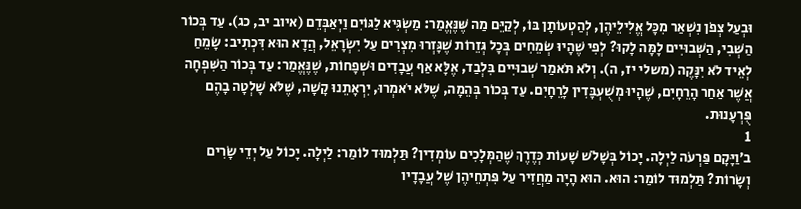וּבְעַל צְפֹן נִשְׁאַר מִכָּל אֱלִילֵיהֶן, לְהַטְעוֹתָן בּוֹ, לְקַיֵּם מַה שֶּׁנֶּאֱמַר: מַשְׂגִּיא לַגּוֹיִם וַיְאַבְּדֵם (איוב יב, כג). עַד בְּכוֹר הַשְּׁבִי, הַשְּׁבוּיִים לָמָּה לָקוּ? לְפִי שֶׁהָיוּ שְׂמֵחִים בְּכָל גְּזֵרוֹת שֶׁגָּזְרוּ מִצְרִים עַל יִשְׂרָאֵל, הֲדָא הוּא דִּכְתִיב: שָׂמֵחַ לְאֵיד לֹא יִנָּקֶה (משלי יז, ה). וְלֹא תֹּאמַר שְׁבוּיִים בִּלְבַד, אֶלָּא אַף עֲבָדִים וּשְׁפָחוֹת, שֶׁנֶּאֱמַר: עַד בְּכוֹר הַשִּׁפְחָה אֲשֶׁר אַחַר הָרֵחָיִם, שֶׁהָיוּ מְשֻׁעְבָּדִין לָרֵחָיִם. עַד בְּכוֹר בְּהֵמָה, שֶׁלֹּא יֹאמְרוּ, יִרְאָתֵנוּ קָשָׁה, שֶׁלֹּא שָׁלְטָה בָהֶם פֻּרְעָנוּת.
1
ב׳וַיָּקָם פַּרְעֹה לַיְלָה. יָכוֹל בְּשָׁלֹשׁ שָׁעוֹת כְּדֶרֶךְ שֶׁהַמְּלָכִים עוֹמְדִין? תַּלְמוּד לוֹמַר: לַיְלָה. יָכוֹל עַל יְדֵי שָׂרִים וְשָׂרוֹת? תַּלְמוּד לוֹמַר: הוּא. הוּא הָיָה מַחֲזִיר עַל פִּתְחֵיהֶן שֶׁל עֲבָדָיו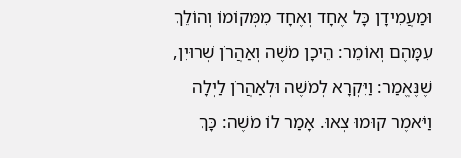וּמַעֲמִידָן כָּל אֶחָד וְאֶחָד מִמְּקוֹמוֹ וְהוֹלֵךְ עִמָּהֶם וְאוֹמֵר: הֵיכָן מֹשֶׁה וְאַהֲרֹן שְׁרוּיִן, שֶׁנֶּאֱמַר: וַיִּקְרָא לְמֹשֶׁה וּלְאַהֲרֹן לַיְלָה וַיֹּאמֶר קוּמוּ צְאוּ. אָמַר לוֹ מֹשֶׁה: כָּךְ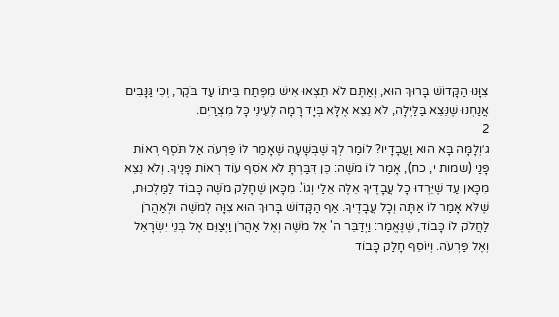צִוָּנוּ הַקָּדוֹשׁ בָּרוּךְ הוּא, וְאַתֶּם לֹא תֵצְאוּ אִישׁ מִפֶּתַח בֵּיתוֹ עַד בֹּקֶר, וְכִי גַּנָּבִים אֲנַחְנוּ שֶׁנֵּצֵא בַּלַּיְלָה, לֹא נֵצֵא אֶלָּא בְּיָד רָמָה לְעֵינֵי כָּל מִצְרַיִם.
2
ג׳וְלָמָּה בָּא הוּא וַעֲבָדָיו? לוֹמַר לְךָ שֶׁבְּשָׁעָה שֶׁאָמַר לוֹ פַּרְעֹה אַל תֹּסֶף רְאוֹת פָּנַי (שמות י, כח), אָמַר לוֹ מֹשֶׁה: כֵּן דִּבַּרְתָּ לֹא אֹסִף עוֹד רְאוֹת פָּנֶיךָ. וְלֹא נֵצֵא מִכָּאן עַד שֶׁיֵּרְדוּ כָל עֲבָדֶיךָ אֵלֶּה אֵלַי וְגוֹ'. מִכָּאן שֶׁחָלַק מֹשֶׁה כָּבוֹד לַמַּלְכוּת, שֶׁלֹּא אָמַר לוֹ אַתָּה וְכָל עֲבָדֶיךָ. אַף הַקָּדוֹשׁ בָּרוּךְ הוּא צִוָּה לְמֹשֶׁה וּלְאַהֲרֹן לַחֲלֹק לוֹ כָּבוֹד, שֶׁנֶּאֱמַר: וַיְדַבֵּר ה' אֶל מֹשֶׁה וְאֶל אַהֲרֹן וַיְצַוֵּם אֶל בְּנֵי יִשְׂרָאֵל וְאֶל פַּרְעֹה. וְיוֹסֵף חָלַק כָּבוֹד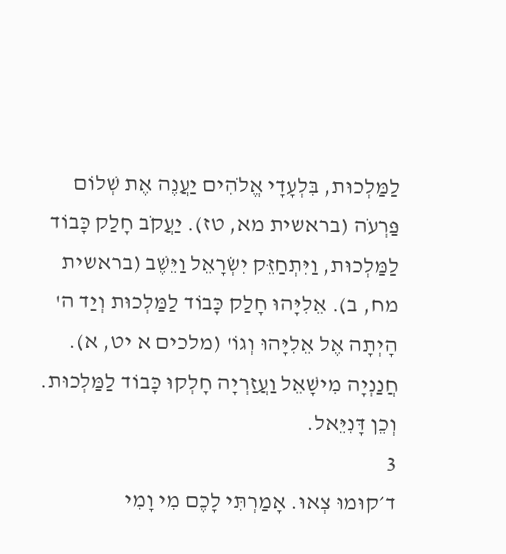לַמַּלְכוּת, בִּלְעָדָי אֱלֹהִים יַעֲנֶה אֶת שְׁלוֹם פַּרְעֹה (בראשית מא, טז). יַעֲקֹב חָלַק כָּבוֹד לַמַּלְכוּת, וַיִּתְחַזֵּק יִשְׂרָאֵל וַיֵּשֶׁב (בראשית מח, ב). אֵלִיָּהוּ חָלַק כָּבוֹד לַמַּלְכוּת וְיַד ה' הָיְתָה אֶל אֵלִיָּהוּ וְגוֹ' (מלכים א יט, א). חֲנַנְיָה מִישָׁאֵל וַעֲזַרְיָה חָלְקוּ כָּבוֹד לַמַּלְכוּת. וְכֵן דָּנִיֵּאל.
3
ד׳קוּמוּ צְאוּ. אָמַרְתִּי לָכֶם מִי וָמִי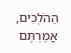הַהֹלְכִים, אֲמַרְתֶּם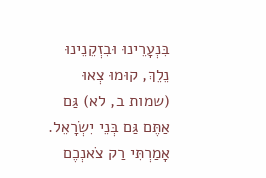בִּנְעָרֵינוּ וּבִזְקֵנֵינוּ נֵלֵךְ, קוּמוּ צְאוּ (שמות ב, לא) גַּם אַתֶּם גַּם בְּנֵי יִשְׂרָאֵל. אָמַרְתִּי רַק צֹאנְכֶם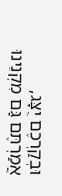וּבְקַרְכֶם יֻצָּג, אֲמַרְתֶּם גַּם מִקְנֵינוּ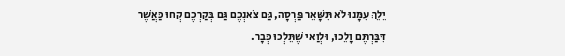יֵלֵךְ עִמָּנוּ לֹא תִּשָּׁאֵר פַּרְסָה, גַּם צֹאנְכֶם גַּם בְּקַרְכֶם קְחוּ כַּאֲשֶׁר דִּבַּרְתֶּם וָלֵכוּ, וּלְוַאי שֶׁתֵּלְכוּ כְּבָר.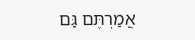אֲמַרְתֶּם גַּם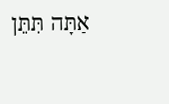אַתָּה תִּתֵּן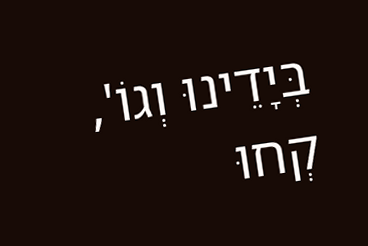בְּיָדֵינוּ וְגוֹ', קְחוּ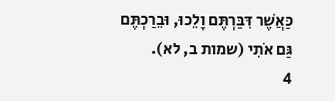כַּאֲשֶׁר דִּבַּרְתֶּם וָלֵכוּ, וּבֵרַכְתֶּם גַּם אֹתִי (שמות ב, לא).
4